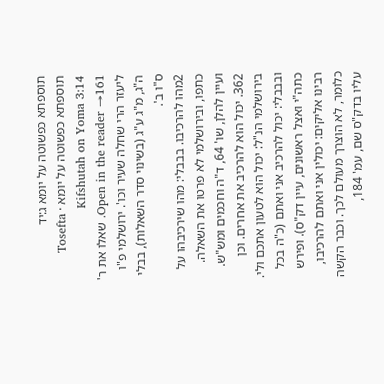תוספתא כפשוטה על יומא ג:יד
תוספתא כפשוטה על יומא · Tosefta Kifshutah on Yoma 3:14
Open in the reader →161. שאלו את ר' ליעזר הרי שחלה שעיר וכו'. ירושלמי פ"ו ה"ג, מ"ג ע"ג (בשינוי סדר השאלות), בבלי ס"ו ב'.
2מהו להרכיבו. בבבלי: מהו שירכיבהו על כתפו, ובירושלמי לא פרטו את השאלה. ועיין להלן, שו' 64, ד"ה וחכמים ומש"ש.
362. יכול הוא להרכיב את אחרים. וכן בירושלמי הנ"ל: יכול הוא לטעון אתכם ולי. ובבבלי: יכול להרכיב אני ואתם (כ"ה בכל כתה"י ואצל ראשונים, עיין דק"ס). ופירש רבינו אליקים: יכולין אני ואתם להרכיבו, כלומר, לא הוצרך מעולם לכך. וכבר הקשה עליו בדק"ס שם, עמ' 184,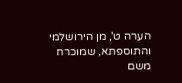הערה ט', מן הירושלמי והתוספתא, שמוכרח משם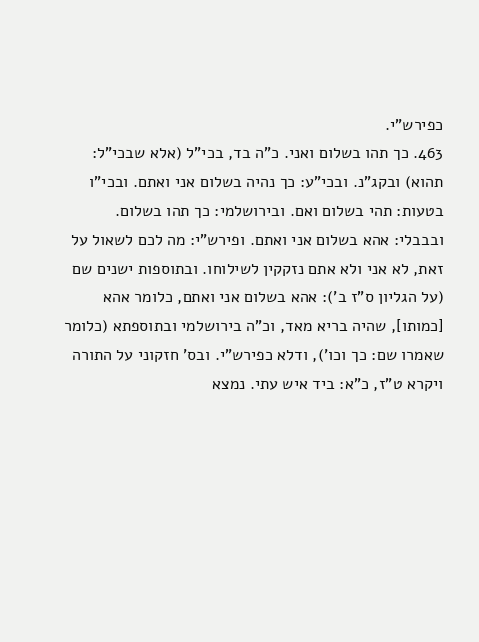כפירש"י.
463. כך תהו בשלום ואני. כ"ה בד, בכי"ל (אלא שבכי"ל: תהוא) ובקג"נ. ובכי"ע: כך נהיה בשלום אני ואתם. ובכי"ו בטעות: תהי בשלום ואם. ובירושלמי: כך תהו בשלום. ובבבלי: אהא בשלום אני ואתם. ופירש"י: מה לכם לשאול על זאת, לא אני ולא אתם נזקקין לשילוחו. ובתוספות ישנים שם (על הגליון ס"ז ב'): אהא בשלום אני ואתם, כלומר אהא [כמותו], שהיה בריא מאד, וכ"ה בירושלמי ובתוספתא (כלומר שאמרו שם: כך וכו'), ודלא כפירש"י. ובס' חזקוני על התורה ויקרא ט"ז, כ"א: ביד איש עתי. נמצא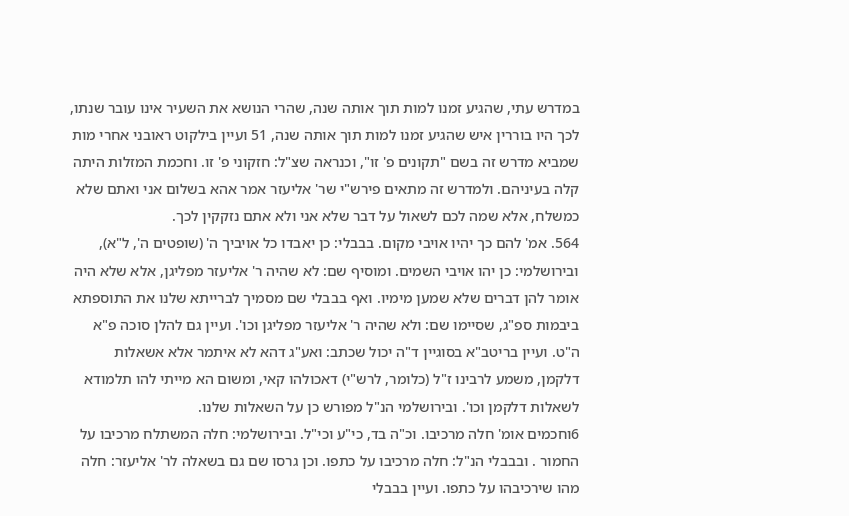במדרש עתי, שהגיע זמנו למות תוך אותה שנה, שהרי הנושא את השעיר אינו עובר שנתו, לכך היו בוררין איש שהגיע זמנו למות תוך אותה שנה, 51 ועיין בילקוט ראובני אחרי מות שמביא מדרש זה בשם "תקונים פ' זו", וכנראה שצ"ל: חזקוני פ' זו. וחכמת המזלות היתה קלה בעיניהם. ולמדרש זה מתאים פירש"י שר' אליעזר אמר אהא בשלום אני ואתם שלא כמשלח, אלא שמה לכם לשאול על דבר שלא אני ולא אתם נזקקין לכך.
564. אמ' להם כך יהיו אויבי מקום. בבבלי: כן יאבדו כל אויביך ה' (שופטים ה', ל"א), ובירושלמי: כן יהו אויבי השמים. ומוסיף שם: לא שהיה ר' אליעזר מפליגן, אלא שלא היה אומר להן דברים שלא שמען מימיו. ואף בבבלי שם מסמיך לברייתא שלנו את התוספתא ביבמות ספ"ג, שסיימו שם: ולא שהיה ר' אליעזר מפליגן וכו'. ועיין גם להלן סוכה פ"א ה"ט. ועיין בריטב"א בסוגיין ד"ה יכול שכתב: ואע"ג דהא לא איתמר אלא אשאלות דלקמן, משמע לרבינו ז"ל (כלומר, לרש"י) דאכולהו קאי, ומשום הא מייתי להו תלמודא לשאלות דלקמן וכו'. ובירושלמי הנ"ל מפורש כן על השאלות שלנו.
6וחכמים אומ' חלה מרכיבו. וכ"ה בד, כי"ע וכי"ל. ובירושלמי: חלה המשתלח מרכיבו על החמור . ובבבלי הנ"ל: חלה מרכיבו על כתפו. וכן גרסו שם גם בשאלה לר' אליעזר: חלה מהו שירכיבהו על כתפו. ועיין בבבלי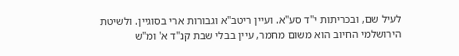לעיל שם, ובכריתות י"ד סע"א. ועיין ריטב"א וגבורות ארי בסוגיין. ולשיטת הירושלמי החיוב הוא משום מחמר, עיין בבלי שבת קנ"ד א' ומ"ש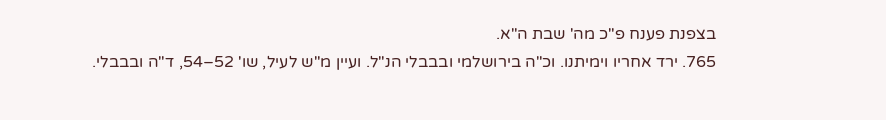בצפנת פענח פ"כ מה' שבת ה"א.
765. ירד אחריו וימיתנו. וכ"ה בירושלמי ובבבלי הנ"ל. ועיין מ"ש לעיל, שו' 52–54, ד"ה ובבבלי.